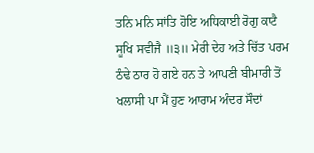ਤਨਿ ਮਨਿ ਸਾਂਤਿ ਹੋਇ ਅਧਿਕਾਈ ਰੋਗੁ ਕਾਟੈ ਸੂਖਿ ਸਵੀਜੈ ॥੩॥ ਮੇਰੀ ਦੇਹ ਅਤੇ ਚਿੱਤ ਪਰਮ ਠੰਢੇ ਠਾਰ ਹੋ ਗਏ ਹਨ ਤੇ ਆਪਣੀ ਬੀਮਾਰੀ ਤੋਂ ਖਲਾਸੀ ਪਾ ਮੈਂ ਹੁਣ ਆਰਾਮ ਅੰਦਰ ਸੌਦਾਂ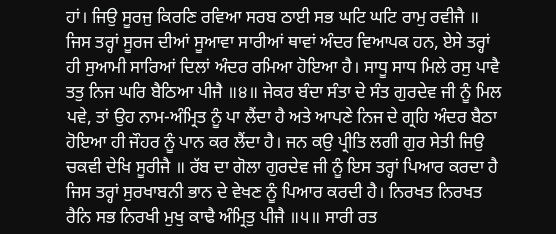ਹਾਂ। ਜਿਉ ਸੂਰਜੁ ਕਿਰਣਿ ਰਵਿਆ ਸਰਬ ਠਾਈ ਸਭ ਘਟਿ ਘਟਿ ਰਾਮੁ ਰਵੀਜੈ ॥ ਜਿਸ ਤਰ੍ਹਾਂ ਸੂਰਜ ਦੀਆਂ ਸੂਆਵਾ ਸਾਰੀਆਂ ਥਾਵਾਂ ਅੰਦਰ ਵਿਆਪਕ ਹਨ, ਏਸੇ ਤਰ੍ਹਾਂ ਹੀ ਸੁਆਮੀ ਸਾਰਿਆਂ ਦਿਲਾਂ ਅੰਦਰ ਰਮਿਆ ਹੋਇਆ ਹੈ। ਸਾਧੂ ਸਾਧ ਮਿਲੇ ਰਸੁ ਪਾਵੈ ਤਤੁ ਨਿਜ ਘਰਿ ਬੈਠਿਆ ਪੀਜੈ ॥੪॥ ਜੇਕਰ ਬੰਦਾ ਸੰਤਾ ਦੇ ਸੰਤ ਗੁਰਦੇਵ ਜੀ ਨੂੰ ਮਿਲ ਪਵੇ, ਤਾਂ ਉਹ ਨਾਮ-ਅੰਮ੍ਰਿਤ ਨੂੰ ਪਾ ਲੈਂਦਾ ਹੈ ਅਤੇ ਆਪਣੇ ਨਿਜ ਦੇ ਗ੍ਰਹਿ ਅੰਦਰ ਬੈਠਾ ਹੋਇਆ ਹੀ ਜੌਹਰ ਨੂੰ ਪਾਨ ਕਰ ਲੈਂਦਾ ਹੈ। ਜਨ ਕਉ ਪ੍ਰੀਤਿ ਲਗੀ ਗੁਰ ਸੇਤੀ ਜਿਉ ਚਕਵੀ ਦੇਖਿ ਸੂਰੀਜੈ ॥ ਰੱਬ ਦਾ ਗੋਲਾ ਗੁਰਦੇਵ ਜੀ ਨੂੰ ਇਸ ਤਰ੍ਹਾਂ ਪਿਆਰ ਕਰਦਾ ਹੈ ਜਿਸ ਤਰ੍ਹਾਂ ਸੁਰਖਾਬਨੀ ਭਾਨ ਦੇ ਵੇਖਣ ਨੂੰ ਪਿਆਰ ਕਰਦੀ ਹੈ। ਨਿਰਖਤ ਨਿਰਖਤ ਰੈਨਿ ਸਭ ਨਿਰਖੀ ਮੁਖੁ ਕਾਢੈ ਅੰਮ੍ਰਿਤੁ ਪੀਜੈ ॥੫॥ ਸਾਰੀ ਰਤ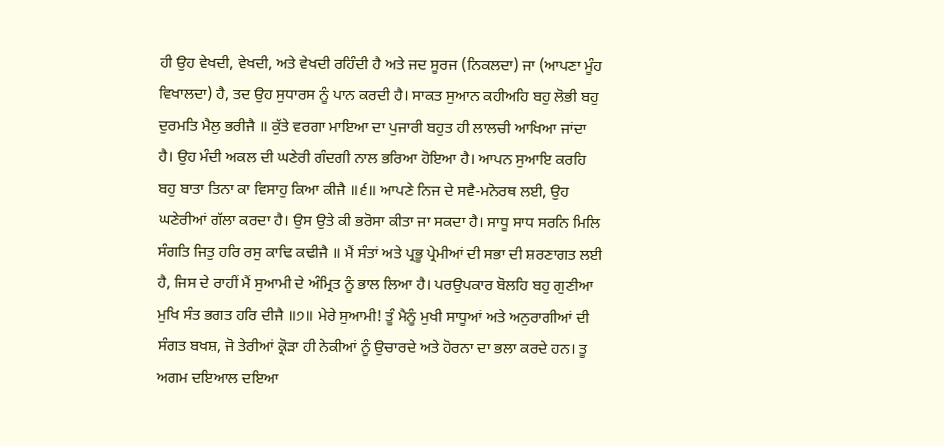ਹੀ ਉਹ ਵੇਖਦੀ, ਵੇਖਦੀ, ਅਤੇ ਵੇਖਦੀ ਰਹਿੰਦੀ ਹੈ ਅਤੇ ਜਦ ਸੂਰਜ (ਨਿਕਲਦਾ) ਜਾ (ਆਪਣਾ ਮੂੰਹ ਵਿਖਾਲਦਾ) ਹੈ, ਤਦ ਉਹ ਸੁਧਾਰਸ ਨੂੰ ਪਾਨ ਕਰਦੀ ਹੈ। ਸਾਕਤ ਸੁਆਨ ਕਹੀਅਹਿ ਬਹੁ ਲੋਭੀ ਬਹੁ ਦੁਰਮਤਿ ਮੈਲੁ ਭਰੀਜੈ ॥ ਕੁੱਤੇ ਵਰਗਾ ਮਾਇਆ ਦਾ ਪੁਜਾਰੀ ਬਹੁਤ ਹੀ ਲਾਲਚੀ ਆਖਿਆ ਜਾਂਦਾ ਹੈ। ਉਹ ਮੰਦੀ ਅਕਲ ਦੀ ਘਣੇਰੀ ਗੰਦਗੀ ਨਾਲ ਭਰਿਆ ਹੋਇਆ ਹੈ। ਆਪਨ ਸੁਆਇ ਕਰਹਿ ਬਹੁ ਬਾਤਾ ਤਿਨਾ ਕਾ ਵਿਸਾਹੁ ਕਿਆ ਕੀਜੈ ॥੬॥ ਆਪਣੇ ਨਿਜ ਦੇ ਸਵੈ-ਮਨੋਰਥ ਲਈ, ਉਹ ਘਣੇਰੀਆਂ ਗੱਲਾ ਕਰਦਾ ਹੈ। ਉਸ ਉਤੇ ਕੀ ਭਰੋਸਾ ਕੀਤਾ ਜਾ ਸਕਦਾ ਹੈ। ਸਾਧੂ ਸਾਧ ਸਰਨਿ ਮਿਲਿ ਸੰਗਤਿ ਜਿਤੁ ਹਰਿ ਰਸੁ ਕਾਢਿ ਕਢੀਜੈ ॥ ਮੈਂ ਸੰਤਾਂ ਅਤੇ ਪ੍ਰਭੂ ਪ੍ਰੇਮੀਆਂ ਦੀ ਸਭਾ ਦੀ ਸ਼ਰਣਾਗਤ ਲਈ ਹੈ, ਜਿਸ ਦੇ ਰਾਹੀਂ ਮੈਂ ਸੁਆਮੀ ਦੇ ਅੰਮ੍ਰਿਤ ਨੂੰ ਭਾਲ ਲਿਆ ਹੈ। ਪਰਉਪਕਾਰ ਬੋਲਹਿ ਬਹੁ ਗੁਣੀਆ ਮੁਖਿ ਸੰਤ ਭਗਤ ਹਰਿ ਦੀਜੈ ॥੭॥ ਮੇਰੇ ਸੁਆਮੀ! ਤੂੰ ਮੈਨੂੰ ਮੁਖੀ ਸਾਧੂਆਂ ਅਤੇ ਅਨੁਰਾਗੀਆਂ ਦੀ ਸੰਗਤ ਬਖਸ਼, ਜੋ ਤੇਰੀਆਂ ਕ੍ਰੋੜਾ ਹੀ ਨੇਕੀਆਂ ਨੂੰ ਉਚਾਰਦੇ ਅਤੇ ਹੋਰਨਾ ਦਾ ਭਲਾ ਕਰਦੇ ਹਨ। ਤੂ ਅਗਮ ਦਇਆਲ ਦਇਆ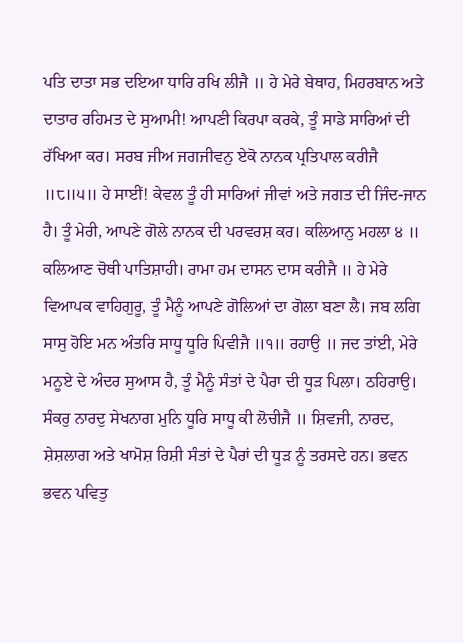ਪਤਿ ਦਾਤਾ ਸਭ ਦਇਆ ਧਾਰਿ ਰਖਿ ਲੀਜੈ ॥ ਹੇ ਮੇਰੇ ਬੇਥਾਹ, ਮਿਹਰਬਾਨ ਅਤੇ ਦਾਤਾਰ ਰਹਿਮਤ ਦੇ ਸੁਆਮੀ! ਆਪਣੀ ਕਿਰਪਾ ਕਰਕੇ, ਤੂੰ ਸਾਡੇ ਸਾਰਿਆਂ ਦੀ ਰੱਖਿਆ ਕਰ। ਸਰਬ ਜੀਅ ਜਗਜੀਵਨੁ ਏਕੋ ਨਾਨਕ ਪ੍ਰਤਿਪਾਲ ਕਰੀਜੈ ॥੮॥੫॥ ਹੇ ਸਾਈਂ! ਕੇਵਲ ਤੂੰ ਹੀ ਸਾਰਿਆਂ ਜੀਵਾਂ ਅਤੇ ਜਗਤ ਦੀ ਜਿੰਦ-ਜਾਨ ਹੈ। ਤੂੰ ਮੇਰੀ, ਆਪਣੇ ਗੋਲੇ ਨਾਨਕ ਦੀ ਪਰਵਰਸ਼ ਕਰ। ਕਲਿਆਨੁ ਮਹਲਾ ੪ ॥ ਕਲਿਆਣ ਚੋਥੀ ਪਾਤਿਸ਼ਾਹੀ। ਰਾਮਾ ਹਮ ਦਾਸਨ ਦਾਸ ਕਰੀਜੈ ॥ ਹੇ ਮੇਰੇ ਵਿਆਪਕ ਵਾਹਿਗੁਰੂ, ਤੂੰ ਮੈਨੂੰ ਆਪਣੇ ਗੋਲਿਆਂ ਦਾ ਗੋਲਾ ਬਣਾ ਲੈ। ਜਬ ਲਗਿ ਸਾਸੁ ਹੋਇ ਮਨ ਅੰਤਰਿ ਸਾਧੂ ਧੂਰਿ ਪਿਵੀਜੈ ॥੧॥ ਰਹਾਉ ॥ ਜਦ ਤਾਂਈ, ਮੇਰੇ ਮਨੂਏ ਦੇ ਅੰਦਰ ਸੁਆਸ ਹੈ, ਤੂੰ ਮੈਨੂੰ ਸੰਤਾਂ ਦੇ ਪੈਰਾ ਦੀ ਧੂੜ ਪਿਲਾ। ਠਹਿਰਾਉ। ਸੰਕਰੁ ਨਾਰਦੁ ਸੇਖਨਾਗ ਮੁਨਿ ਧੂਰਿ ਸਾਧੂ ਕੀ ਲੋਚੀਜੈ ॥ ਸ਼ਿਵਜੀ, ਨਾਰਦ, ਸ਼ੇਸ਼ਲਾਗ ਅਤੇ ਖਾਮੋਸ਼ ਰਿਸ਼ੀ ਸੰਤਾਂ ਦੇ ਪੈਰਾਂ ਦੀ ਧੂੜ ਨੂੰ ਤਰਸਦੇ ਹਨ। ਭਵਨ ਭਵਨ ਪਵਿਤੁ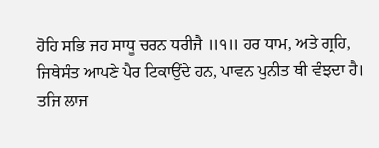ਹੋਹਿ ਸਭਿ ਜਹ ਸਾਧੂ ਚਰਨ ਧਰੀਜੈ ॥੧॥ ਹਰ ਧਾਮ, ਅਤੇ ਗ੍ਰਹਿ, ਜਿਥੇਸੰਤ ਆਪਣੇ ਪੈਰ ਟਿਕਾਉਂਦੇ ਹਨ, ਪਾਵਨ ਪੁਨੀਤ ਥੀ ਵੰਝਦਾ ਹੈ। ਤਜਿ ਲਾਜ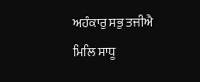ਅਹੰਕਾਰੁ ਸਭੁ ਤਜੀਐ ਮਿਲਿ ਸਾਧੂ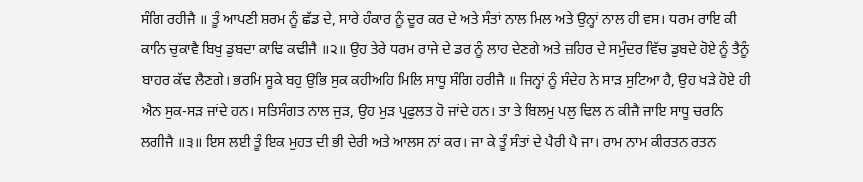ਸੰਗਿ ਰਹੀਜੈ ॥ ਤੂੰ ਆਪਣੀ ਸ਼ਰਮ ਨੂੰ ਛੱਡ ਦੇ, ਸਾਰੇ ਹੰਕਾਰ ਨੂੰ ਦੂਰ ਕਰ ਦੇ ਅਤੇ ਸੰਤਾਂ ਨਾਲ ਮਿਲ ਅਤੇ ਉਨ੍ਹਾਂ ਨਾਲ ਹੀ ਵਸ। ਧਰਮ ਰਾਇ ਕੀ ਕਾਨਿ ਚੁਕਾਵੈ ਬਿਖੁ ਡੁਬਦਾ ਕਾਢਿ ਕਢੀਜੈ ॥੨॥ ਉਹ ਤੇਰੇ ਧਰਮ ਰਾਜੇ ਦੇ ਡਰ ਨੂੰ ਲਾਹ ਦੇਣਗੇ ਅਤੇ ਜ਼ਹਿਰ ਦੇ ਸਮੁੰਦਰ ਵਿੱਚ ਡੁਬਦੇ ਹੋਏ ਨੂੰ ਤੈਨੂੰ ਬਾਹਰ ਕੱਢ ਲੈਣਗੇ। ਭਰਮਿ ਸੂਕੇ ਬਹੁ ਉਭਿ ਸੁਕ ਕਹੀਅਹਿ ਮਿਲਿ ਸਾਧੂ ਸੰਗਿ ਹਰੀਜੈ ॥ ਜਿਨ੍ਹਾਂ ਨੂੰ ਸੰਦੇਹ ਨੇ ਸਾੜ ਸੁਟਿਆ ਹੈ, ਉਹ ਖੜੇ ਹੋਏ ਹੀ ਐਨ ਸੁਕ-ਸੜ ਜਾਂਦੇ ਹਨ। ਸਤਿਸੰਗਤ ਨਾਲ ਜੁੜ, ਉਹ ਮੁੜ ਪ੍ਰਫੁਲਤ ਹੋ ਜਾਂਦੇ ਹਨ। ਤਾ ਤੇ ਬਿਲਮੁ ਪਲੁ ਢਿਲ ਨ ਕੀਜੈ ਜਾਇ ਸਾਧੂ ਚਰਨਿ ਲਗੀਜੈ ॥੩॥ ਇਸ ਲਈ ਤੂੰ ਇਕ ਮੁਹਤ ਦੀ ਭੀ ਦੇਰੀ ਅਤੇ ਆਲਸ ਨਾਂ ਕਰ। ਜਾ ਕੇ ਤੂੰ ਸੰਤਾਂ ਦੇ ਪੈਰੀ ਪੈ ਜਾ। ਰਾਮ ਨਾਮ ਕੀਰਤਨ ਰਤਨ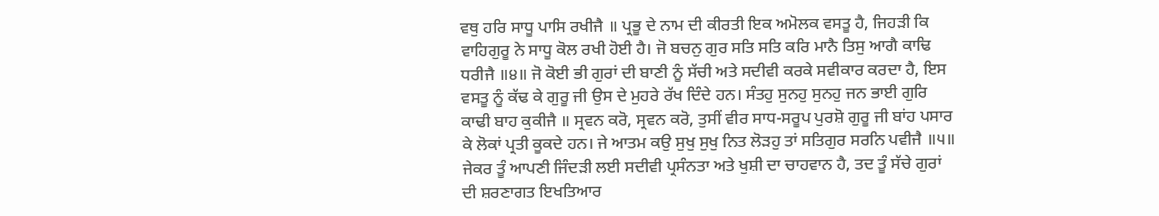ਵਥੁ ਹਰਿ ਸਾਧੂ ਪਾਸਿ ਰਖੀਜੈ ॥ ਪ੍ਰਭੂ ਦੇ ਨਾਮ ਦੀ ਕੀਰਤੀ ਇਕ ਅਮੋਲਕ ਵਸਤੂ ਹੈ, ਜਿਹੜੀ ਕਿ ਵਾਹਿਗੁਰੂ ਨੇ ਸਾਧੂ ਕੋਲ ਰਖੀ ਹੋਈ ਹੈ। ਜੋ ਬਚਨੁ ਗੁਰ ਸਤਿ ਸਤਿ ਕਰਿ ਮਾਨੈ ਤਿਸੁ ਆਗੈ ਕਾਢਿ ਧਰੀਜੈ ॥੪॥ ਜੋ ਕੋਈ ਭੀ ਗੁਰਾਂ ਦੀ ਬਾਣੀ ਨੂੰ ਸੱਚੀ ਅਤੇ ਸਦੀਵੀ ਕਰਕੇ ਸਵੀਕਾਰ ਕਰਦਾ ਹੈ, ਇਸ ਵਸਤੂ ਨੂੰ ਕੱਢ ਕੇ ਗੁਰੂ ਜੀ ਉਸ ਦੇ ਮੁਹਰੇ ਰੱਖ ਦਿੰਦੇ ਹਨ। ਸੰਤਹੁ ਸੁਨਹੁ ਸੁਨਹੁ ਜਨ ਭਾਈ ਗੁਰਿ ਕਾਢੀ ਬਾਹ ਕੁਕੀਜੈ ॥ ਸ੍ਰਵਨ ਕਰੋ, ਸ੍ਰਵਨ ਕਰੋ, ਤੁਸੀਂ ਵੀਰ ਸਾਧ-ਸਰੂਪ ਪੁਰਸ਼ੋ ਗੁਰੂ ਜੀ ਬਾਂਹ ਪਸਾਰ ਕੇ ਲੋਕਾਂ ਪ੍ਰਤੀ ਕੂਕਦੇ ਹਨ। ਜੇ ਆਤਮ ਕਉ ਸੁਖੁ ਸੁਖੁ ਨਿਤ ਲੋੜਹੁ ਤਾਂ ਸਤਿਗੁਰ ਸਰਨਿ ਪਵੀਜੈ ॥੫॥ ਜੇਕਰ ਤੂੰ ਆਪਣੀ ਜਿੰਦੜੀ ਲਈ ਸਦੀਵੀ ਪ੍ਰਸੰਨਤਾ ਅਤੇ ਖੁਸ਼ੀ ਦਾ ਚਾਹਵਾਨ ਹੈ, ਤਦ ਤੂੰ ਸੱਚੇ ਗੁਰਾਂ ਦੀ ਸ਼ਰਣਾਗਤ ਇਖਤਿਆਰ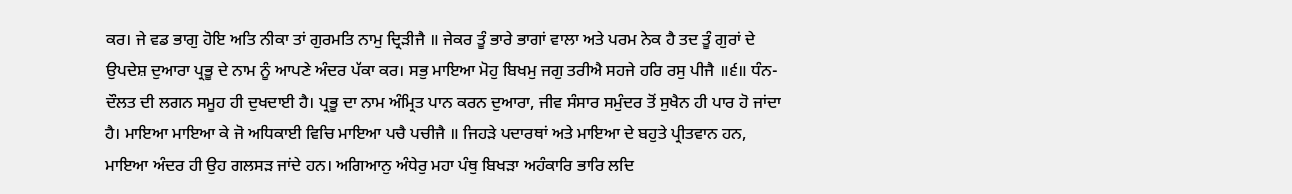ਕਰ। ਜੇ ਵਡ ਭਾਗੁ ਹੋਇ ਅਤਿ ਨੀਕਾ ਤਾਂ ਗੁਰਮਤਿ ਨਾਮੁ ਦ੍ਰਿੜੀਜੈ ॥ ਜੇਕਰ ਤੂੰ ਭਾਰੇ ਭਾਗਾਂ ਵਾਲਾ ਅਤੇ ਪਰਮ ਨੇਕ ਹੈ ਤਦ ਤੂੰ ਗੁਰਾਂ ਦੇ ਉਪਦੇਸ਼ ਦੁਆਰਾ ਪ੍ਰਭੂ ਦੇ ਨਾਮ ਨੂੰ ਆਪਣੇ ਅੰਦਰ ਪੱਕਾ ਕਰ। ਸਭੁ ਮਾਇਆ ਮੋਹੁ ਬਿਖਮੁ ਜਗੁ ਤਰੀਐ ਸਹਜੇ ਹਰਿ ਰਸੁ ਪੀਜੈ ॥੬॥ ਧੰਨ-ਦੌਲਤ ਦੀ ਲਗਨ ਸਮੂਹ ਹੀ ਦੁਖਦਾਈ ਹੈ। ਪ੍ਰਭੂ ਦਾ ਨਾਮ ਅੰਮ੍ਰਿਤ ਪਾਨ ਕਰਨ ਦੁਆਰਾ, ਜੀਵ ਸੰਸਾਰ ਸਮੁੰਦਰ ਤੋਂ ਸੁਖੈਨ ਹੀ ਪਾਰ ਹੋ ਜਾਂਦਾ ਹੈ। ਮਾਇਆ ਮਾਇਆ ਕੇ ਜੋ ਅਧਿਕਾਈ ਵਿਚਿ ਮਾਇਆ ਪਚੈ ਪਚੀਜੈ ॥ ਜਿਹੜੇ ਪਦਾਰਥਾਂ ਅਤੇ ਮਾਇਆ ਦੇ ਬਹੁਤੇ ਪ੍ਰੀਤਵਾਨ ਹਨ, ਮਾਇਆ ਅੰਦਰ ਹੀ ਉਹ ਗਲਸੜ ਜਾਂਦੇ ਹਨ। ਅਗਿਆਨੁ ਅੰਧੇਰੁ ਮਹਾ ਪੰਥੁ ਬਿਖੜਾ ਅਹੰਕਾਰਿ ਭਾਰਿ ਲਦਿ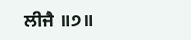ਲੀਜੈ ॥੭॥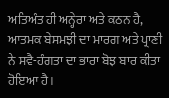ਅਤਿਅੰਤ ਹੀ ਅਨ੍ਹੇਰਾ ਅਤੇ ਕਠਨ ਹੈ, ਆਤਮਕ ਬੇਸਮਝੀ ਦਾ ਮਾਰਗ ਅਤੇ ਪ੍ਰਾਣੀ ਨੇ ਸਵੈ-ਹੰਗਤਾ ਦਾ ਭਾਰਾ ਬੋਝ ਬਾਰ ਕੀਤਾ ਹੋਇਆ ਹੈ।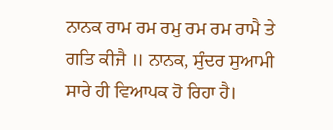ਨਾਨਕ ਰਾਮ ਰਮ ਰਮੁ ਰਮ ਰਮ ਰਾਮੈ ਤੇ ਗਤਿ ਕੀਜੈ ॥ ਨਾਨਕ, ਸੁੰਦਰ ਸੁਆਮੀ ਸਾਰੇ ਹੀ ਵਿਆਪਕ ਹੋ ਰਿਹਾ ਹੈ।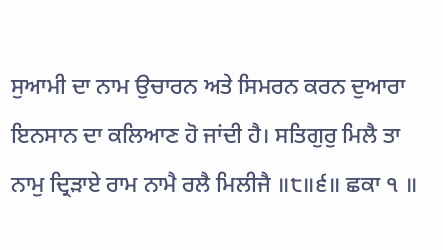ਸੁਆਮੀ ਦਾ ਨਾਮ ਉਚਾਰਨ ਅਤੇ ਸਿਮਰਨ ਕਰਨ ਦੁਆਰਾ ਇਨਸਾਨ ਦਾ ਕਲਿਆਣ ਹੋ ਜਾਂਦੀ ਹੈ। ਸਤਿਗੁਰੁ ਮਿਲੈ ਤਾ ਨਾਮੁ ਦ੍ਰਿੜਾਏ ਰਾਮ ਨਾਮੈ ਰਲੈ ਮਿਲੀਜੈ ॥੮॥੬॥ ਛਕਾ ੧ ॥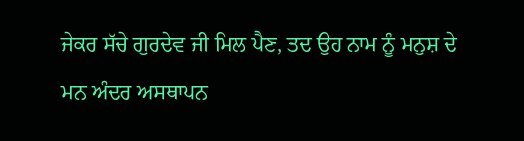ਜੇਕਰ ਸੱਚੇ ਗੁਰਦੇਵ ਜੀ ਮਿਲ ਪੈਣ, ਤਦ ਉਹ ਨਾਮ ਨੂੰ ਮਨੁਸ਼ ਦੇ ਮਨ ਅੰਦਰ ਅਸਥਾਪਨ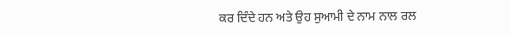ਕਰ ਦਿੰਦੇ ਹਨ ਅਤੇ ਉਹ ਸੁਆਮੀ ਦੇ ਨਾਮ ਨਾਲ ਰਲ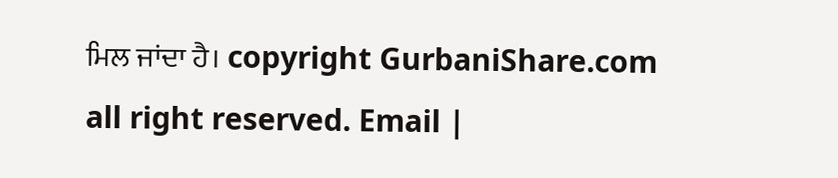ਮਿਲ ਜਾਂਦਾ ਹੈ। copyright GurbaniShare.com all right reserved. Email |